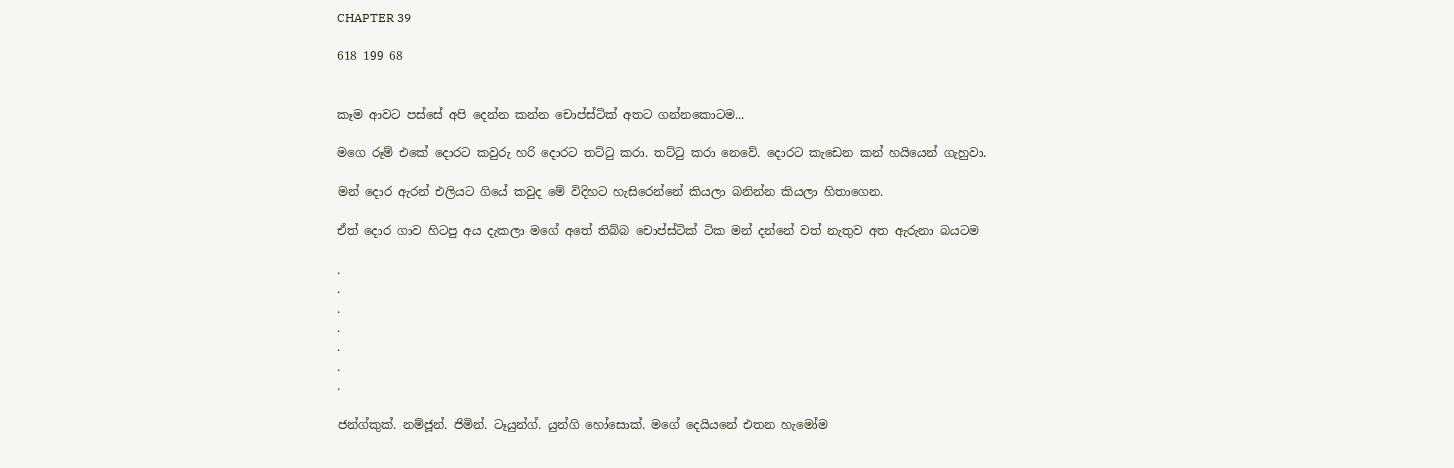CHAPTER 39

618 199 68


කෑම ආවට පස්සේ අපි දෙන්න කන්න චොප්ස්ටික් අතට ගන්නකොටම...

මගෙ රූම් එකේ දොරට කවුරු හරි දොරට තට්ටු කරා. තට්ටු කරා නෙවේ. දොරට කැඩෙන කන් හයියෙන් ගැහුවා.

මන් දොර ඇරන් එලියට ගියේ කවුද මේ විදිහට හැසිරෙන්නේ කියලා බනින්න කියලා හිතාගෙන.

ඒත් දොර ගාව හිටපු අය දැකලා මගේ අතේ තිබ්බ චොප්ස්ටික් ටික මන් දන්නේ වත් නැතුව අත ඇරුනා බයටම

.
.
.
.
.
.
.

ජන්ග්කුක්. නම්ජූන්. ජිමින්. ටෑයුන්ග්. යුන්ගි හෝසොක්. මගේ දෙයියනේ එතන හැමෝම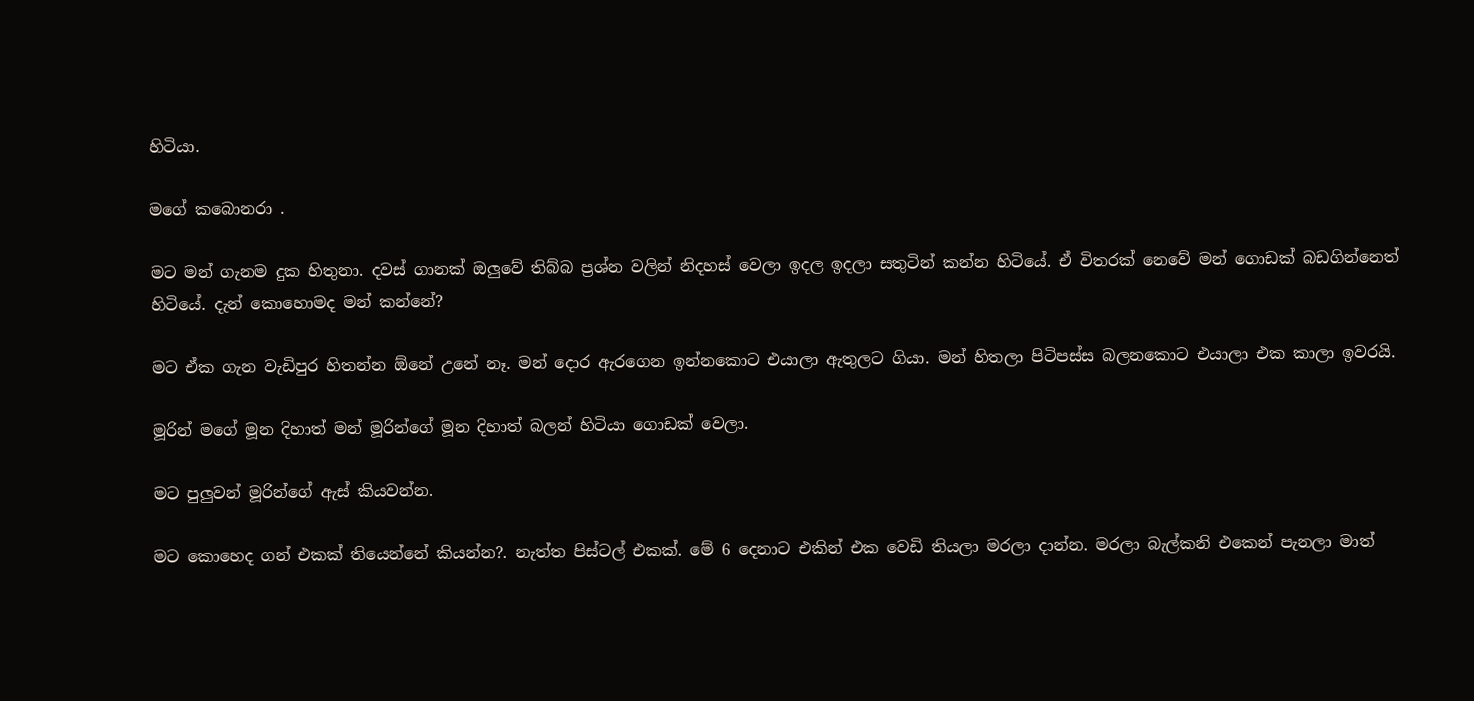හිටියා.

මගේ කබොනරා .

මට මන් ගැනම දුක හිතුනා. දවස් ගානක් ඔලුවේ තිබ්බ ප්‍රශ්න වලින් නිදහස් වෙලා ඉදල ඉදලා සතුටින් කන්න හිටියේ. ඒ විතරක් නෙවේ මන් ගොඩක් බඩගින්නෙත් හිටියේ. දැන් කොහොමද මන් කන්නේ?

මට ඒක ගැන වැඩිපුර හිතන්න ඕනේ උනේ නෑ. මන් දොර ඇරගෙන ඉන්නකොට එයාලා ඇතුලට ගියා. මන් හිතලා පිටිපස්ස බලනකොට එයාලා එක කාලා ඉවරයි.

මූරින් මගේ මූන දිහාත් මන් මූරින්ගේ මූන දිහාත් බලන් හිටියා ගොඩක් වෙලා.

මට පුලුවන් මූරින්ගේ ඇස් කියවන්න.

මට කොහෙද ගන් එකක් තියෙන්නේ කියන්න?. නැත්ත පිස්ටල් එකක්. මේ 6 දෙනාට එකින් එක වෙඩි තියලා මරලා දාන්න. මරලා බැල්කනි එකෙන් පැනලා මාත්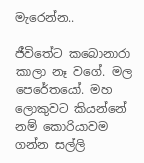මැරෙන්න..

ජීවිතේට කබොනාරා කාලා නෑ වගේ. මල පෙරේතයෝ. මහ ලොකුවට කියන්නේ නම් කොරියාවම ගන්න සල්ලි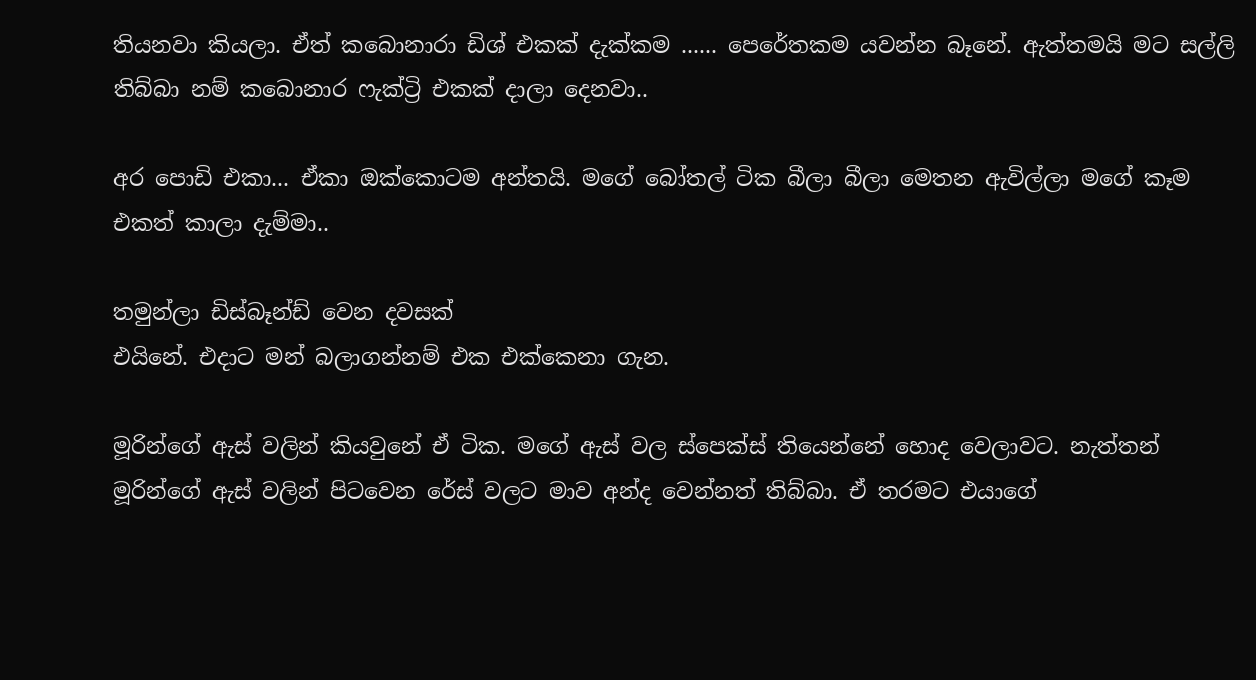තියනවා කියලා. ඒත් කබොනාරා ඩිශ් එකක් දැක්කම ...... පෙරේතකම යවන්න බෑනේ. ඇත්තමයි මට සල්ලි තිබ්බා නම් කබොනාර ෆැක්ට්‍රි එකක් දාලා දෙනවා..

අර පොඩි එකා... ඒකා ඔක්කොටම අන්තයි. මගේ බෝතල් ටික බීලා බීලා මෙතන ඇවිල්ලා මගේ කෑම එකත් කාලා දැම්මා..

තමුන්ලා ඩිස්බෑන්ඩ් වෙන දවසක්
එයිනේ. එදාට මන් බලාගන්නම් එක එක්කෙනා ගැන.

මූරින්ගේ ඇස් වලින් කියවුනේ ඒ ටික. මගේ ඇස් වල ස්පෙක්ස් තියෙන්නේ හොද වෙලාවට. නැත්තන් මූරින්ගේ ඇස් වලින් පිටවෙන රේස් වලට මාව අන්ද වෙන්නත් තිබ්බා. ඒ තරමට එයාගේ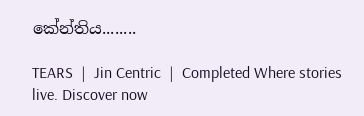කේන්තිය........

TEARS  |  Jin Centric  |  Completed Where stories live. Discover now